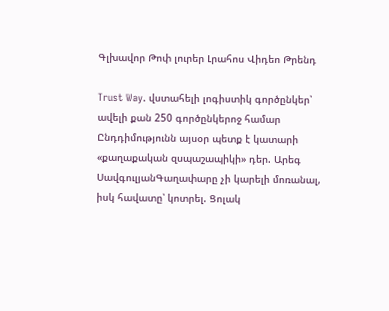Գլխավոր Թոփ լուրեր Լրահոս Վիդեո Թրենդ

Trust Way. վստահելի լոգիստիկ գործընկեր՝ ավելի քան 250 գործընկերոջ համար Ընդդիմությունն այսօր պետք է կատարի «քաղաքական զսպաշապիկի» դեր. Արեգ ՍավգուլյանԳաղափարը չի կարելի մոռանալ, իսկ հավատը՝ կոտրել. Ցոլակ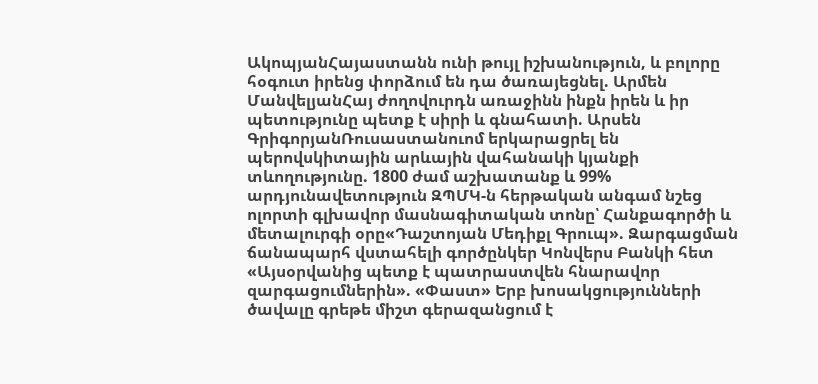ԱկոպյանՀայաստանն ունի թույլ իշխանություն, և բոլորը հօգուտ իրենց փորձում են դա ծառայեցնել. Արմեն ՄանվելյանՀայ ժողովուրդն առաջինն ինքն իրեն և իր պետությունը պետք է սիրի և գնահատի. Արսեն ԳրիգորյանՌուսաստանուոմ երկարացրել են պերովսկիտային արևային վահանակի կյանքի տևողությունը. 1800 ժամ աշխատանք և 99% արդյունավետություն ԶՊՄԿ-ն հերթական անգամ նշեց ոլորտի գլխավոր մասնագիտական տոնը՝ Հանքագործի և մետալուրգի օրը«Դաշտոյան Մեդիքլ Գրուպ». Զարգացման ճանապարհ վստահելի գործընկեր Կոնվերս Բանկի հետ «Այսօրվանից պետք է պատրաստվեն հնարավոր զարգացումներին». «Փաստ» Երբ խոսակցությունների ծավալը գրեթե միշտ գերազանցում է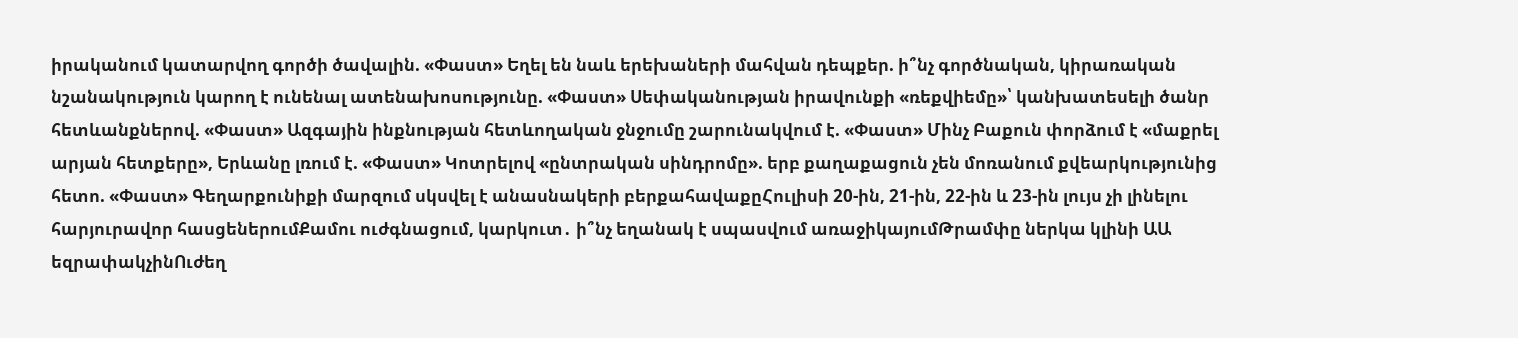իրականում կատարվող գործի ծավալին. «Փաստ» Եղել են նաև երեխաների մահվան դեպքեր. ի՞նչ գործնական, կիրառական նշանակություն կարող է ունենալ ատենախոսությունը. «Փաստ» Սեփականության իրավունքի «ռեքվիեմը»՝ կանխատեսելի ծանր հետևանքներով. «Փաստ» Ազգային ինքնության հետևողական ջնջումը շարունակվում է. «Փաստ» Մինչ Բաքուն փորձում է «մաքրել արյան հետքերը», Երևանը լռում է. «Փաստ» Կոտրելով «ընտրական սինդրոմը». երբ քաղաքացուն չեն մոռանում քվեարկությունից հետո. «Փաստ» Գեղարքունիքի մարզում սկսվել է անասնակերի բերքահավաքըՀուլիսի 20-ին, 21-ին, 22-ին և 23-ին լույս չի լինելու հարյուրավոր հասցեներումՔամու ուժգնացում, կարկուտ․ ի՞նչ եղանակ է սպասվում առաջիկայումԹրամփը ներկա կլինի ԱԱ եզրափակչինՈւժեղ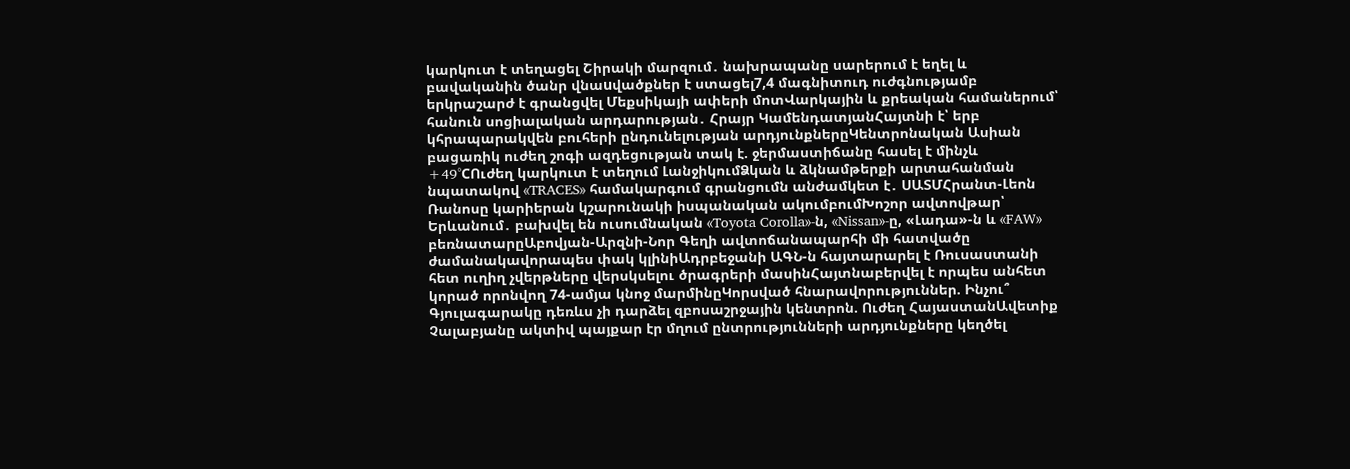կարկուտ է տեղացել Շիրակի մարզում․ նախրապանը սարերում է եղել և բավականին ծանր վնաuվածքներ է ստացել7,4 մագնիտուդ ուժգնությամբ երկրաշարժ է գրանցվել Մեքսիկայի ափերի մոտՎարկային և քրեական համաներում՝ հանուն սոցիալական արդարության․ Հրայր ԿամենդատյանՀայտնի է՝ երբ կհրապարակվեն բուհերի ընդունելության արդյունքներըԿենտրոնական Ասիան բացառիկ ուժեղ շոգի ազդեցության տակ է. ջերմաստիճանը հասել է մինչև +49°CՈւժեղ կարկուտ է տեղում ԼանջիկումՁկան և ձկնամթերքի արտահանման նպատակով «TRACES» համակարգում գրանցումն անժամկետ է․ ՍԱՏՄՀրանտ-Լեոն Ռանոսը կարիերան կշարունակի իսպանական ակումբումԽոշոր ավտովթար՝ Երևանում․ բախվել են ուսումնական «Toyota Corolla»-ն, «Nissan»-ը, «Լադա»-ն և «FAW» բեռնատարըԱբովյան-Արզնի-Նոր Գեղի ավտոճանապարհի մի հատվածը ժամանակավորապես փակ կլինիԱդրբեջանի ԱԳՆ-ն հայտարարել է Ռուսաստանի հետ ուղիղ չվերթները վերսկսելու ծրագրերի մասինՀայտնաբերվել է որպես անհետ կորած որոնվող 74-ամյա կնոջ մարմինըԿորսված հնարավորություններ. Ինչու՞ Գյուլագարակը դեռևս չի դարձել զբոսաշրջային կենտրոն. Ուժեղ ՀայաստանԱվետիք Չալաբյանը ակտիվ պայքար էր մղում ընտրությունների արդյունքները կեղծել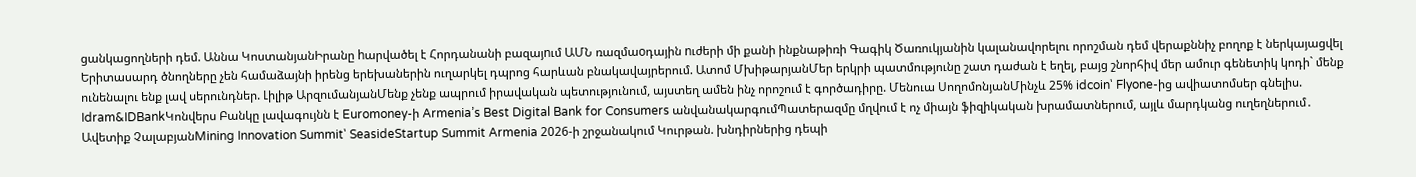ցանկացողների դեմ. Աննա ԿոստանյանԻրանը hարվածել է Հորդանանի բազայnւմ ԱՄՆ ռազմաoդային nւժերի մի քանի ինքնաթիռի Գագիկ Ծառուկյանին կալանավորելու որոշման դեմ վերաքննիչ բողոք է ներկայացվել Երիտասարդ ծնողները չեն համաձայնի իրենց երեխաներին ուղարկել դպրոց հարևան բնակավայրերում. Ատոմ ՄխիթարյանՄեր երկրի պատմությունը շատ դաժան է եղել, բայց շնորհիվ մեր ամուր գենետիկ կոդի` մենք ունենալու ենք լավ սերունդներ. Լիլիթ ԱրզումանյանՄենք չենք ապրում իրավական պետությունում, այստեղ ամեն ինչ որոշում է գործադիրը. Մենուա ՍողոմոնյանՄինչև 25% idcoin՝ Flyone-ից ավիատոմսեր գնելիս. Idram&IDBankԿոնվերս Բանկը լավագույնն է Euromoney-ի Armenia’s Best Digital Bank for Consumers անվանակարգումՊատերազմը մղվում է ոչ միայն ֆիզիկական խրամատներում, այլև մարդկանց ուղեղներում․ Ավետիք ՉալաբյանMining Innovation Summit՝ SeasideStartup Summit Armenia 2026-ի շրջանակում Կուրթան. խնդիրներից դեպի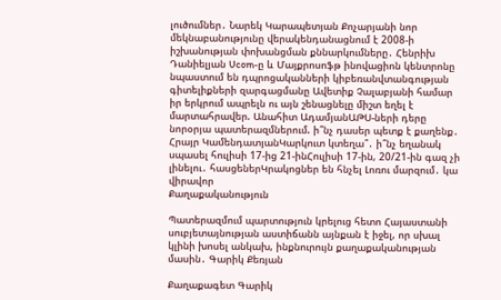լուծումներ․ Նարեկ Կարապետյան Քոչարյանի նոր մեկնաբանությունը վերակենդանացնում է 2008-ի իշխանության փոխանցման քննարկումները․ Հենրիխ Դանիելյան Ucom-ը և Մայքրոսոֆթ ինովացիոն կենտրոնը նպաստում են դպրոցականների կիբեռանվտանգության գիտելիքների զարգացմանը Ավետիք Չալաբյանի համար իր երկրում ապրելն ու այն շենացնելը միշտ եղել է մարտահրավեր. Անահիտ ԱդամյանԱԹՍ-ների դերը նորօրյա պատերազմներում. ի՞նչ դասեր պետք է քաղենք․ Հրայր ԿամենդատյանԿարկուտ կտեղա՞․ ի՞նչ եղանակ սպասել հուլիսի 17-ից 21-ինՀուլիսի 17-ին, 20/21-ին գազ չի լինելու․ հասցեներԿրակոցներ են հնչել Լոռու մարզում․ կա վիրավոր
Քաղաքականություն

Պատերազմում պարտություն կրելուց հետո Հայաստանի սուբյետայնության աստիճանն այնքան է իջել, որ սխալ կլինի խոսել անկախ, ինքնուրույն քաղաքականության մասին․ Գարիկ Քեռյան

Քաղաքագետ Գարիկ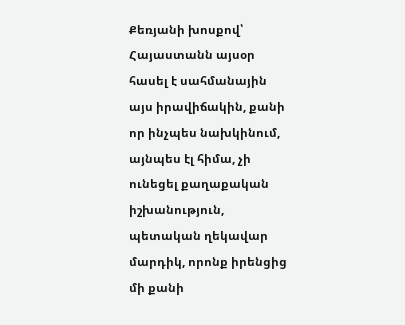Քեռյանի խոսքով՝ Հայաստանն այսօր հասել է սահմանային այս իրավիճակին, քանի որ ինչպես նախկինում, այնպես էլ հիմա, չի ունեցել քաղաքական իշխանություն, պետական ղեկավար մարդիկ, որոնք իրենցից մի քանի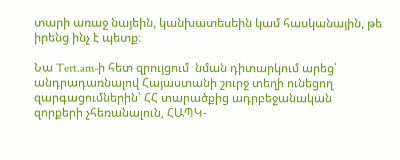տարի առաջ նայեին, կանխատեսեին կամ հասկանային, թե իրենց ինչ է պետք։

Նա Tert.am-ի հետ զրույցում  նման դիտարկում արեց՝ անդրադառնալով Հայաստանի շուրջ տեղի ունեցող զարգացումներին՝ ՀՀ տարածքից ադրբեջանական զորքերի չհեռանալուն, ՀԱՊԿ-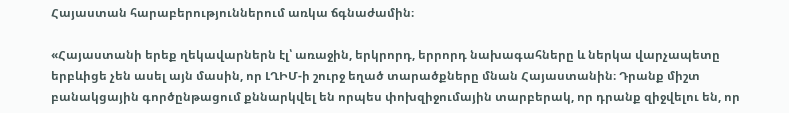Հայաստան հարաբերություններում առկա ճգնաժամին։

«Հայաստանի երեք ղեկավարներն էլ՝ առաջին, երկրորդ, երրորդ նախագահները և ներկա վարչապետը երբևիցե չեն ասել այն մասին, որ ԼՂԻՄ-ի շուրջ եղած տարածքները մնան Հայաստանին։ Դրանք միշտ բանակցային գործընթացում քննարկվել են որպես փոխզիջումային տարբերակ, որ դրանք զիջվելու են, որ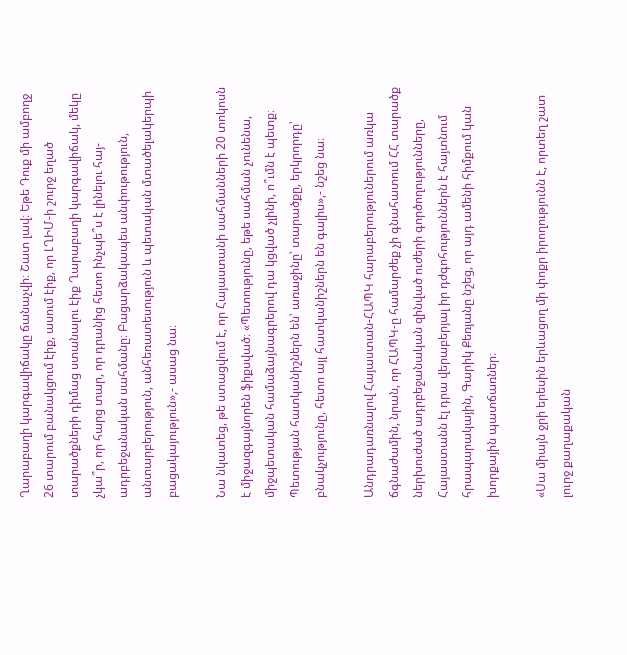Ղարաբաղի կարգավիճակը ճանաչվի։ Շատ լավ։ Եթե Դուք մի ամբողջ 26 տարում բանակցում էիք, ասում էիք, որ ԼՂԻՄ-ի շուրջ եղած տարածքների դիմաց ստանալու էիք Ղարաբաղի կարգավիճակ, մեկը չկա՞ր, որ հարց տար, որ դրանից հետո ինչպե՞ս է լինելու հայ-ադրբեջանական սահմանը։ Բացարձակապես անփութություն, անտարբերություն, անհեռատեսություն և պետական մտածելակերպի բացակայություն»,- ասաց նա։

Նա նկատեց, թե ստացվում է, որ Հայաստանի սահմանների 20 տոկոսն է միջազգայնորեն ֆիքսված։ «Պետությունը, եթե սահման չունենա, միջպետական համաձայնագրերով դա կցված չլինի, ո՞ւմն է պետք։ Պետության հատկանիշներն են՝ առաջինը՝ տարածքը, երկրորդը՝ բնակչությունը, հետո այլ հատկանիշներն են գալիս»,- նշեց նա։

Անդրադառնալով Հայաստան-ՀԱՊԿ հարաբերություներում առկա ճգնաժամին, նրան, որ ՀԱՊԿ-ը համարժեք չի գնահատում ՀՀ տարածք ներխուժած ադրբեջանական զինված ուժերի գործողությունները, Հայաստանն էլ դրա վերաբերյալ իր դժգոհություններն է հայտնում հրապարակային, Գարիկ Քեռյանը նշեց, որ այդ ամենի հիմքում կան խորքային պատճառներ։

«Սա միայն ջրի երեսին երևացող մի փոքր իրողությունն է, որտեղ շատ լուրջ քաղաքական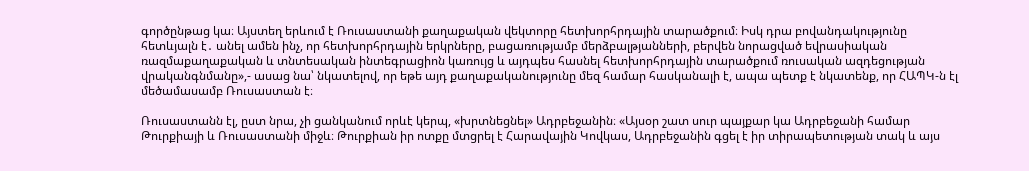գործընթաց կա։ Այստեղ երևում է Ռուսաստանի քաղաքական վեկտորը հետխորհրդային տարածքում։ Իսկ դրա բովանդակությունը հետևյալն է․ անել ամեն ինչ, որ հետխորհրդային երկրները, բացառությամբ մերձբալթյանների, բերվեն նորացված եվրասիական ռազմաքաղաքական և տնտեսական ինտեգրացիոն կառույց և այդպես հասնել հետխորհրդային տարածքում ռուսական ազդեցության վրականգնմանը»,- ասաց նա՝ նկատելով, որ եթե այդ քաղաքականությունը մեզ համար հասկանալի է, ապա պետք է նկատենք, որ ՀԱՊԿ-ն էլ մեծամասամբ Ռուսաստան է։

Ռուսաստանն էլ, ըստ նրա, չի ցանկանում որևէ կերպ, «խրտնեցնել» Ադրբեջանին։ «Այսօր շատ սուր պայքար կա Ադրբեջանի համար Թուրքիայի և Ռուսաստանի միջև։ Թուրքիան իր ոտքը մտցրել է Հարավային Կովկաս, Ադրբեջանին գցել է իր տիրապետության տակ և այս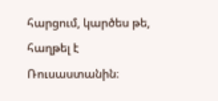հարցում, կարծես թե, հաղթել է Ռուսաստանին։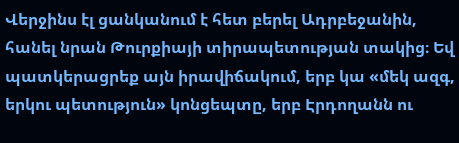Վերջինս էլ ցանկանում է հետ բերել Ադրբեջանին, հանել նրան Թուրքիայի տիրապետության տակից։ Եվ պատկերացրեք այն իրավիճակում, երբ կա «մեկ ազգ, երկու պետություն» կոնցեպտը, երբ Էրդողանն ու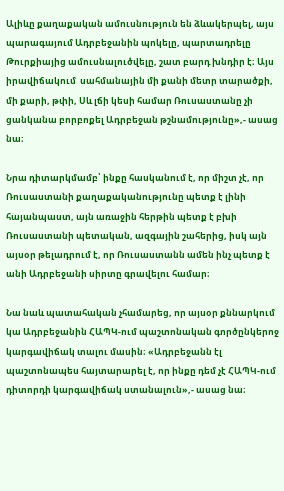Ալիևը քաղաքական ամուսնություն են ձևակերպել, այս պարագայում Ադրբեջանին պոկելը, պարտադրելը Թուրքիայից ամուսնալուծվելը, շատ բարդ խնդիր է։ Այս իրավիճակում  սահմանային մի քանի մետր տարածքի, մի քարի, թփի, Սև լճի կեսի համար Ռուսաստանը չի ցանկանա բորբոքել Ադրբեջան թշնամությունը»,- ասաց նա։

Նրա դիտարկմամբ՝ ինքը հասկանում է, որ միշտ չէ, որ Ռուսաստանի քաղաքականությունը պետք է լինի հայանպաստ, այն առաջին հերթին պետք է բխի Ռուսաստանի պետական, ազգային շահերից, իսկ այն այսօր թելադրում է, որ Ռուսաստանն ամեն ինչ պետք է անի Ադրբեջանի սիրտը գրավելու համար։

Նա նաև պատահական չհամարեց, որ այսօր քննարկում կա Ադրբեջանին ՀԱՊԿ-ում պաշտոնական գործընկերոջ կարգավիճակ տալու մասին։ «Ադրբեջանն էլ պաշտոնապես հայտարարել է, որ ինքը դեմ չէ ՀԱՊԿ-ում դիտորդի կարգավիճակ ստանալուն»,- ասաց նա։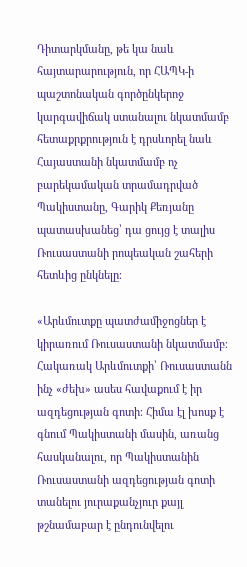Դիտարկմանը, թե կա նաև հայտարարություն, որ ՀԱՊԿ-ի պաշտոնական գործընկերոջ կարգավիճակ ստանալու նկատմամբ հետաքրքրություն է դրսևորել նաև Հայաստանի նկատմամբ ոչ բարեկամական տրամադրված Պակիստանը, Գարիկ Քեռյանը պատասխանեց՝ դա ցույց է տալիս Ռուսաստանի րոպեական շահերի հետևից ընկնելը։

«Արևմուտքը պատժամիջոցներ է կիրառում Ռուսաստանի նկատմամբ։ Հակառակ Արևմուտքի՝ Ռուսաստանն ինչ «ժեխ» ասես հավաքում է իր ազդեցության գոտի։ Հիմա էլ խոսք է գնում Պակիստանի մասին, առանց հասկանալու, որ Պակիստանին Ռուսաստանի ազդեցության գոտի տանելու յուրաքանչյուր քայլ թշնամաբար է ընդունվելու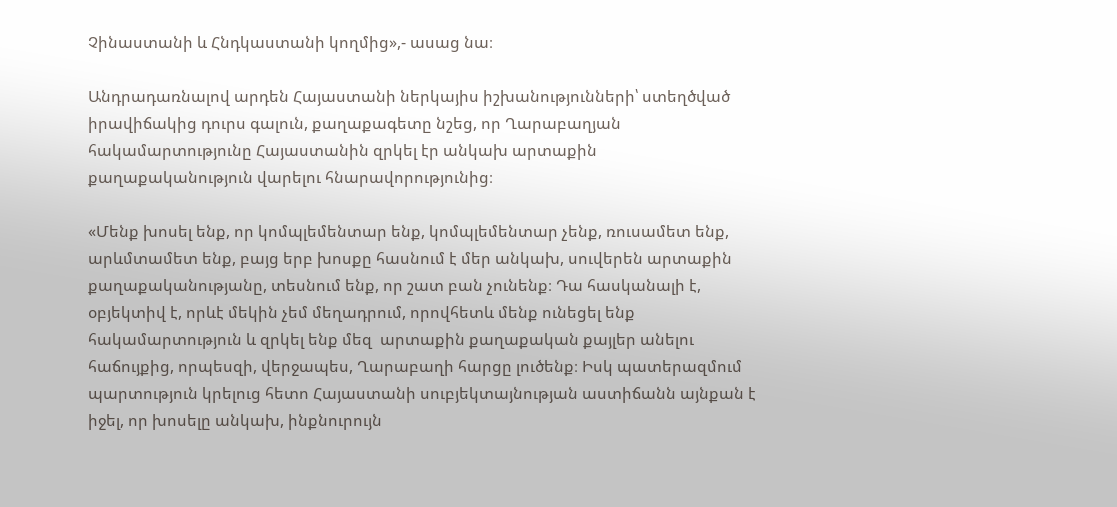Չինաստանի և Հնդկաստանի կողմից»,- ասաց նա։

Անդրադառնալով արդեն Հայաստանի ներկայիս իշխանությունների՝ ստեղծված իրավիճակից դուրս գալուն, քաղաքագետը նշեց, որ Ղարաբաղյան հակամարտությունը Հայաստանին զրկել էր անկախ արտաքին քաղաքականություն վարելու հնարավորությունից։

«Մենք խոսել ենք, որ կոմպլեմենտար ենք, կոմպլեմենտար չենք, ռուսամետ ենք, արևմտամետ ենք, բայց երբ խոսքը հասնում է մեր անկախ, սուվերեն արտաքին քաղաքականությանը, տեսնում ենք, որ շատ բան չունենք։ Դա հասկանալի է, օբյեկտիվ է, որևէ մեկին չեմ մեղադրում, որովհետև մենք ունեցել ենք հակամարտություն և զրկել ենք մեզ  արտաքին քաղաքական քայլեր անելու հաճույքից, որպեսզի, վերջապես, Ղարաբաղի հարցը լուծենք։ Իսկ պատերազմում պարտություն կրելուց հետո Հայաստանի սուբյեկտայնության աստիճանն այնքան է իջել, որ խոսելը անկախ, ինքնուրույն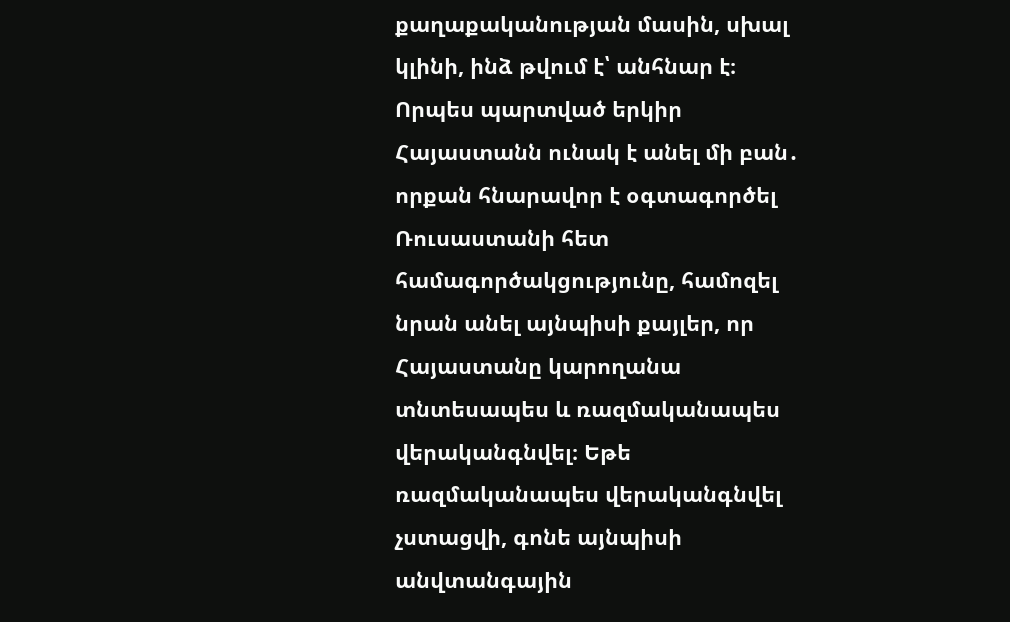քաղաքականության մասին, սխալ կլինի, ինձ թվում է՝ անհնար է։ Որպես պարտված երկիր Հայաստանն ունակ է անել մի բան․ որքան հնարավոր է օգտագործել Ռուսաստանի հետ համագործակցությունը, համոզել նրան անել այնպիսի քայլեր, որ Հայաստանը կարողանա տնտեսապես և ռազմականապես վերականգնվել։ Եթե ռազմականապես վերականգնվել չստացվի, գոնե այնպիսի անվտանգային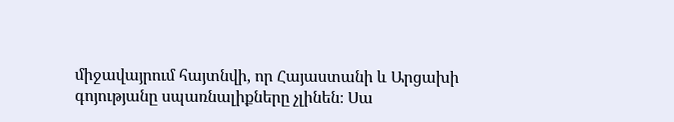միջավայրում հայտնվի, որ Հայաստանի և Արցախի գոյությանը սպառնալիքները չլինեն։ Սա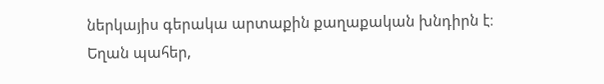ներկայիս գերակա արտաքին քաղաքական խնդիրն է։ Եղան պահեր,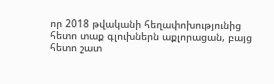որ 2018 թվականի հեղափոխությունից հետո տաք գլուխներն աքլորացան, բայց հետո շատ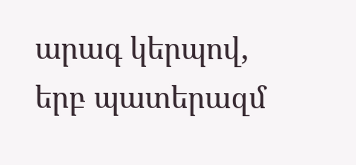արագ կերպով, երբ պատերազմ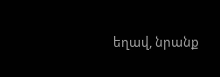եղավ, նրանք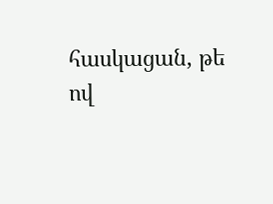հասկացան, թե ով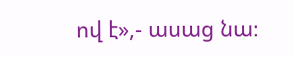ով է»,- ասաց նա։